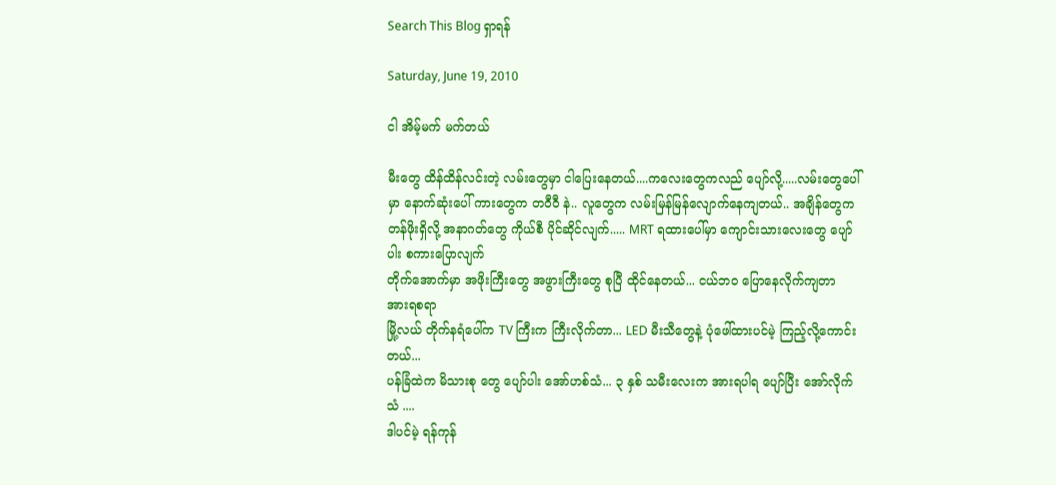Search This Blog ရှာရန်

Saturday, June 19, 2010

ငါ အိမ့်မက် မက်တယ်

မီးတွေ ထိန်ထိန်လင်းတဲ့ လမ်းတွေမှာ ငါပြေးနေတယ်....ကလေးတွေကလည် ပျော်လို့.....လမ်းတွေပေါ်မှာ နောက်ဆုံးပေါ် ကားတွေက တဝီဝီ နဲ.. လူတွေက လမ်းမြန်မြန်လျောက်နေကျတယ်.. အချိန်တွေက တန်ဖိုးရှိလို့ အနာဂတ်တွေ ကိုယ်စီ ပိုင်ဆိုင်လျက်..... MRT ရထားပေါ်မှာ ကျောင်းသားလေးတွေ ပျော်ပါး စကားပြောလျက်
တိုက်အောက်မှာ အဖိုးကြီးတွေ အဖွားကြီးတွေ စုပြီ ထိုင်နေတယ်... ငယ်ဘ၀ ပြောနေလိုက်ကျတာ အားရစရာ
မြို့လယ် တိုက်နရံပေါ်က TV ကြီးက ကြီးလိုက်တာ... LED မီးသီတွေနဲ့ ပုံဖေါ်ထားပင်မဲ့ ကြည့်လို့ကောင်းတယ်...
ပန်ခြံထဲက မိသားစု တွေ ပျော်ပါး အော်ဟစ်သံ... ၃ နှစ် သမီးလေးက အားရပါရ ပျော်ပြီး အော်လိုက်သံ ....
ဒါပင်မဲ့ ရန်ကုန်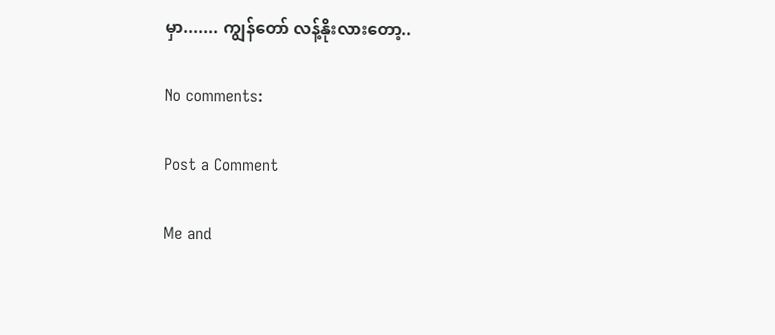မှာ....... ကျွန်တော် လန့်နိုးလားတော့..

No comments:

Post a Comment

Me and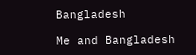Bangladesh

Me and Bangladesh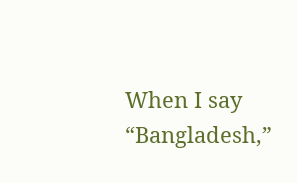When I say “Bangladesh,”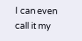I can even call it my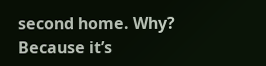second home. Why? Because it’s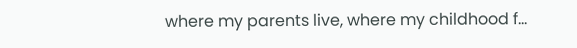where my parents live, where my childhood f...